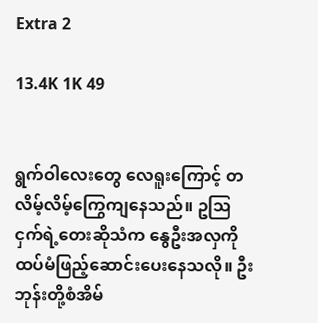Extra 2

13.4K 1K 49


ရွက်ဝါလေးတွေ လေရူးကြောင့် တလိမ့်လိမ့်ကြွေကျနေသည်။ ဥဩငှက်ရဲ့တေးဆိုသံက နွေဦးအလှကိုထပ်မံဖြည့်ဆောင်းပေးနေသလို။ ဦးဘုန်းတို့စံအိမ်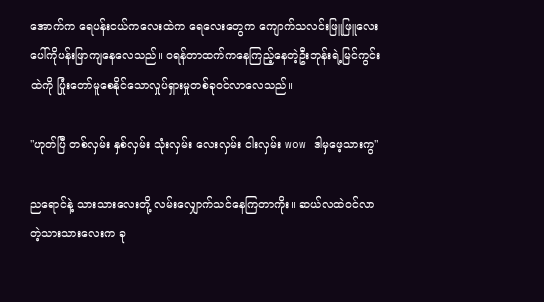အောက်က ရေပန်းငယ်ကလေးထဲက ရေလေးတွေက ကျောက်သလင်းဖြူဖြူလေးပေါ်ကိုပန်းဖြာကျနေလေသည်။ ဝရန်တာထက်ကနေကြည့်နေတဲ့ဦးဘုန်းရဲ့မြင်ကွင်းထဲကို ပြုံးတော်မူစေနိုင်သောလှုပ်ရှားမှုတစ်ခုဝင်လာလေသည်။

"ဟုတ်ပြီ တစ်လှမ်း နှစ်လှမ်း သုံးလှမ်း လေးလှမ်း ငါးလှမ်း wow ဒါမှဖေ့သားကွ"

ညရောင်နဲ့ သားသားလေးတို့ လမ်းလျှောက်သင်နေကြတာကိုး။ ဆယ်လထဲဝင်လာတဲ့သားသားလေးက ခု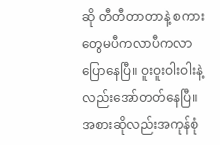ဆို တီတီတာတာနဲ့ စကားတွေမပီကလာပီကလာပြောနေပြီ။ ဝူးဝူးဝါးဝါးနဲ့လည်းအော်တတ်နေပြီ။ အစားဆိုလည်းအကုန်စုံ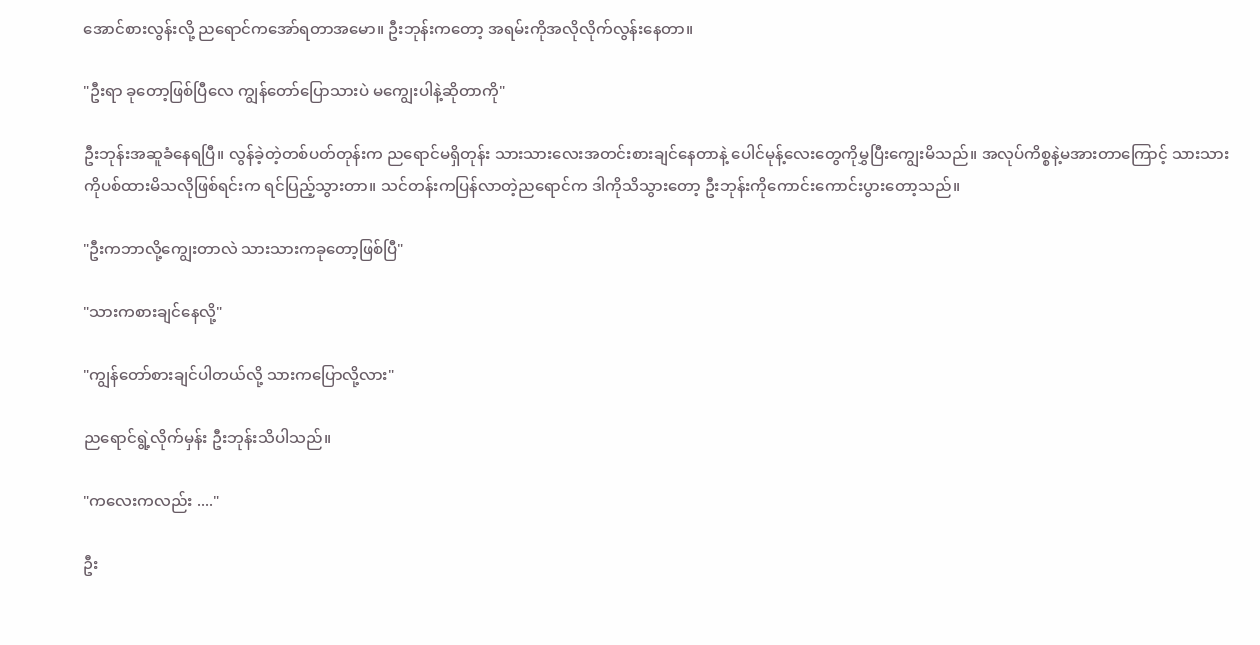အောင်စားလွန်းလို့ ညရောင်ကအော်ရတာအမော။ ဦးဘုန်းကတော့ အရမ်းကိုအလိုလိုက်လွန်းနေတာ။

"ဦးရာ ခုတော့ဖြစ်ပြီလေ ကျွန်တော်ပြောသားပဲ မကျွေးပါနဲ့ဆိုတာကို"

ဦးဘုန်းအဆူခံနေရပြီ။ လွန်ခဲ့တဲ့တစ်ပတ်တုန်းက ညရောင်မရှိတုန်း သားသားလေးအတင်းစားချင်နေတာနဲ့ ပေါင်မုန့်လေးတွေကိုမွှပြီးကျွေးမိသည်။ အလုပ်ကိစ္စနဲ့မအားတာကြောင့် သားသားကိုပစ်ထားမိသလိုဖြစ်ရင်းက ရင်ပြည့်သွားတာ။ သင်တန်းကပြန်လာတဲ့ညရောင်က ဒါကိုသိသွားတော့ ဦးဘုန်းကိုကောင်းကောင်းပွားတော့သည်။

"ဦးကဘာလို့ကျွေးတာလဲ သားသားကခုတော့ဖြစ်ပြီ"

"သားကစားချင်နေလို့"

"ကျွန်တော်စားချင်ပါတယ်လို့ သားကပြောလို့လား"

ညရောင်ရွဲ့လိုက်မှန်း ဦးဘုန်းသိပါသည်။

"ကလေးကလည်း ...."

ဦး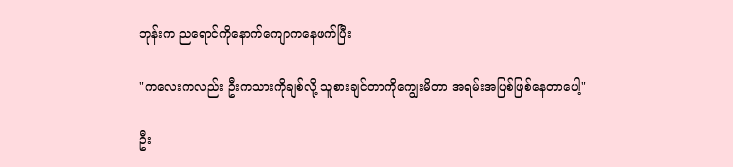ဘုန်းက ညရောင်ကိုနောက်ကျောကနေဖက်ပြီး

"ကလေးကလည်း ဦးကသားကိုချစ်လို့ သူစားချင်တာကိုကျွေးမိတာ အရမ်းအပြစ်ဖြစ်နေတာပေါ့"

ဦး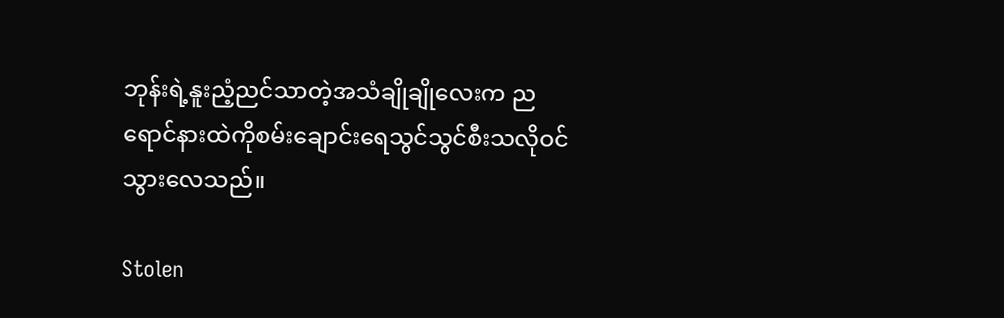ဘုန်းရဲ့နူးညံ့ညင်သာတဲ့အသံချိုချိုလေးက ညရောင်နားထဲကိုစမ်းချောင်းရေသွင်သွင်စီးသလိုဝင်သွားလေသည်။

Stolen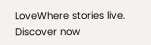LoveWhere stories live. Discover now